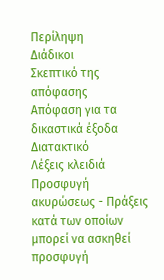Περίληψη
Διάδικοι
Σκεπτικό της απόφασης
Απόφαση για τα δικαστικά έξοδα
Διατακτικό
Λέξεις κλειδιά
Προσφυγή ακυρώσεως - Πράξεις κατά των οποίων μπορεί να ασκηθεί προσφυγή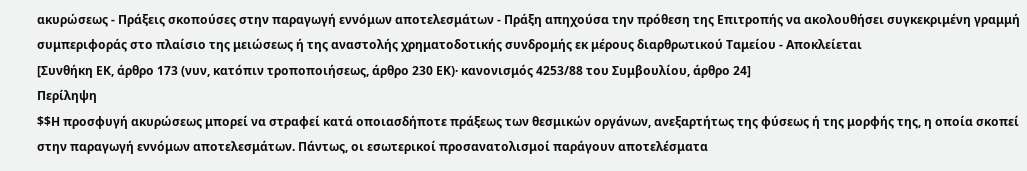ακυρώσεως - Πράξεις σκοπούσες στην παραγωγή εννόμων αποτελεσμάτων - Πράξη απηχούσα την πρόθεση της Επιτροπής να ακολουθήσει συγκεκριμένη γραμμή συμπεριφοράς στο πλαίσιο της μειώσεως ή της αναστολής χρηματοδοτικής συνδρομής εκ μέρους διαρθρωτικού Ταμείου - Αποκλείεται
[Συνθήκη ΕΚ, άρθρο 173 (νυν, κατόπιν τροποποιήσεως, άρθρο 230 ΕΚ)· κανονισμός 4253/88 του Συμβουλίου, άρθρο 24]
Περίληψη
$$Η προσφυγή ακυρώσεως μπορεί να στραφεί κατά οποιασδήποτε πράξεως των θεσμικών οργάνων, ανεξαρτήτως της φύσεως ή της μορφής της, η οποία σκοπεί στην παραγωγή εννόμων αποτελεσμάτων. Πάντως, οι εσωτερικοί προσανατολισμοί παράγουν αποτελέσματα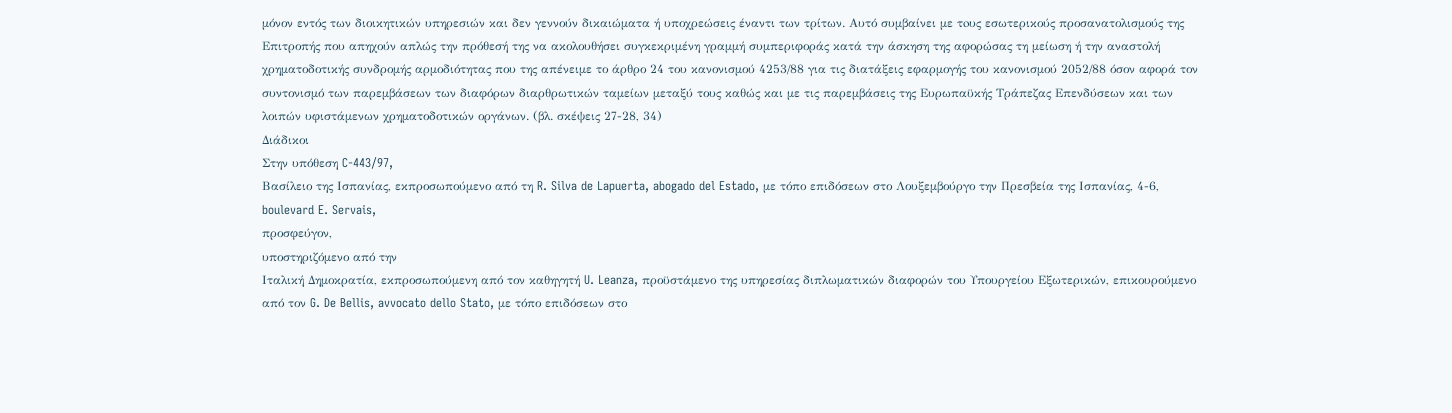μόνον εντός των διοικητικών υπηρεσιών και δεν γεννούν δικαιώματα ή υποχρεώσεις έναντι των τρίτων. Αυτό συμβαίνει με τoυς εσωτερικούς προσανατολισμούς της Επιτροπής που απηχούν απλώς την πρόθεσή της να ακολουθήσει συγκεκριμένη γραμμή συμπεριφοράς κατά την άσκηση της αφορώσας τη μείωση ή την αναστολή χρηματοδοτικής συνδρομής αρμοδιότητας που της απένειμε το άρθρο 24 του κανονισμού 4253/88 για τις διατάξεις εφαρμογής του κανονισμού 2052/88 όσον αφορά τον συντονισμό των παρεμβάσεων των διαφόρων διαρθρωτικών ταμείων μεταξύ τους καθώς και με τις παρεμβάσεις της Ευρωπαϋκής Τράπεζας Επενδύσεων και των λοιπών υφιστάμενων χρηματοδοτικών οργάνων. (βλ. σκέψεις 27-28, 34)
Διάδικοι
Στην υπόθεση C-443/97,
Βασίλειο της Ισπανίας, εκπροσωπούμενο από τη R. Silva de Lapuerta, abogado del Estado, με τόπο επιδόσεων στο Λουξεμβούργο την Πρεσβεία της Ισπανίας, 4-6, boulevard E. Servais,
προσφεύγον,
υποστηριζόμενο από την
Ιταλική Δημοκρατία, εκπροσωπούμενη από τον καθηγητή U. Leanza, προϋστάμενο της υπηρεσίας διπλωματικών διαφορών του Υπουργείου Εξωτερικών, επικουρούμενο από τον G. De Bellis, avvocato dello Stato, με τόπο επιδόσεων στο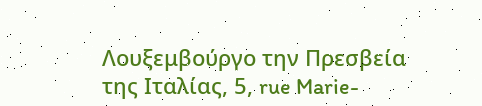Λουξεμβούργο την Πρεσβεία της Ιταλίας, 5, rue Marie-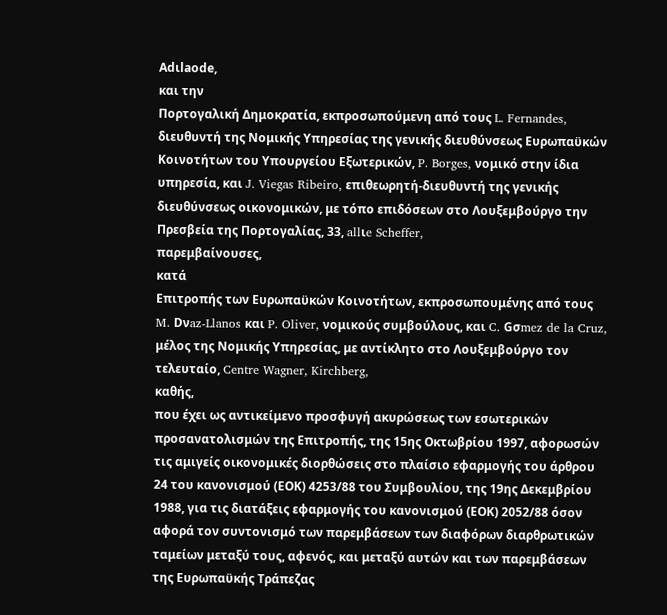Adιlaοde,
και την
Πορτογαλική Δημοκρατία, εκπροσωπούμενη από τους L. Fernandes, διευθυντή της Νομικής Υπηρεσίας της γενικής διευθύνσεως Ευρωπαϋκών Κοινοτήτων του Υπουργείου Εξωτερικών, P. Borges, νομικό στην ίδια υπηρεσία, και J. Viegas Ribeiro, επιθεωρητή-διευθυντή της γενικής διευθύνσεως οικονομικών, με τόπο επιδόσεων στο Λουξεμβούργο την Πρεσβεία της Πορτογαλίας, 33, allιe Scheffer,
παρεμβαίνουσες,
κατά
Επιτροπής των Ευρωπαϋκών Κοινοτήτων, εκπροσωπουμένης από τους M. Dνaz-Llanos και P. Oliver, νομικούς συμβούλους, και C. Gσmez de la Cruz, μέλος της Νομικής Υπηρεσίας, με αντίκλητο στο Λουξεμβούργο τον τελευταίο, Centre Wagner, Kirchberg,
καθής,
που έχει ως αντικείμενο προσφυγή ακυρώσεως των εσωτερικών προσανατολισμών της Επιτροπής, της 15ης Οκτωβρίου 1997, αφορωσών τις αμιγείς οικονομικές διορθώσεις στο πλαίσιο εφαρμογής του άρθρου 24 του κανονισμού (ΕΟΚ) 4253/88 του Συμβουλίου, της 19ης Δεκεμβρίου 1988, για τις διατάξεις εφαρμογής του κανονισμού (ΕΟΚ) 2052/88 όσον αφορά τον συντονισμό των παρεμβάσεων των διαφόρων διαρθρωτικών ταμείων μεταξύ τους, αφενός, και μεταξύ αυτών και των παρεμβάσεων της Ευρωπαϋκής Τράπεζας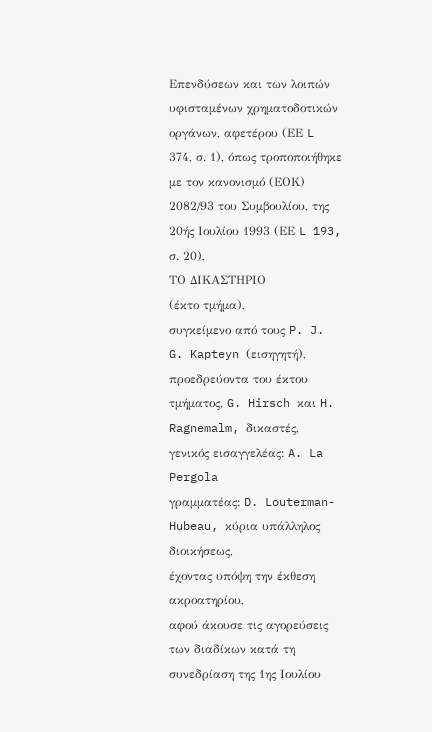Επενδύσεων και των λοιπών υφισταμένων χρηματοδοτικών οργάνων, αφετέρου (ΕΕ L 374, σ. 1), όπως τροποποιήθηκε με τον κανονισμό (ΕΟΚ) 2082/93 του Συμβουλίου, της 20ής Ιουλίου 1993 (ΕΕ L 193, σ. 20),
ΤΟ ΔΙΚΑΣΤΗΡΙΟ
(έκτο τμήμα),
συγκείμενο από τους P. J. G. Kapteyn (εισηγητή), προεδρεύοντα του έκτου τμήματος, G. Hirsch και H. Ragnemalm, δικαστές,
γενικός εισαγγελέας: A. La Pergola
γραμματέας: D. Louterman-Hubeau, κύρια υπάλληλος διοικήσεως,
έχοντας υπόψη την έκθεση ακροατηρίου,
αφού άκουσε τις αγορεύσεις των διαδίκων κατά τη συνεδρίαση της 1ης Ιουλίου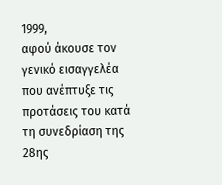1999,
αφού άκουσε τον γενικό εισαγγελέα που ανέπτυξε τις προτάσεις του κατά τη συνεδρίαση της 28ης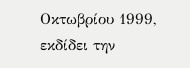Οκτωβρίου 1999,
εκδίδει την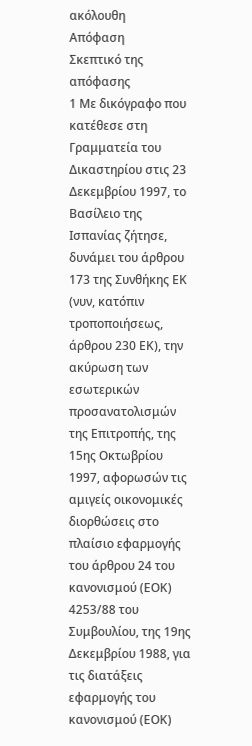ακόλουθη
Απόφαση
Σκεπτικό της απόφασης
1 Με δικόγραφο που κατέθεσε στη Γραμματεία του Δικαστηρίου στις 23 Δεκεμβρίου 1997, το Βασίλειο της Ισπανίας ζήτησε, δυνάμει του άρθρου 173 της Συνθήκης ΕΚ (νυν, κατόπιν τροποποιήσεως, άρθρου 230 ΕΚ), την ακύρωση των εσωτερικών προσανατολισμών της Επιτροπής, της 15ης Οκτωβρίου 1997, αφορωσών τις αμιγείς οικονομικές διορθώσεις στο πλαίσιο εφαρμογής του άρθρου 24 του κανονισμού (ΕΟΚ) 4253/88 του Συμβουλίου, της 19ης Δεκεμβρίου 1988, για τις διατάξεις εφαρμογής του κανονισμού (ΕΟΚ)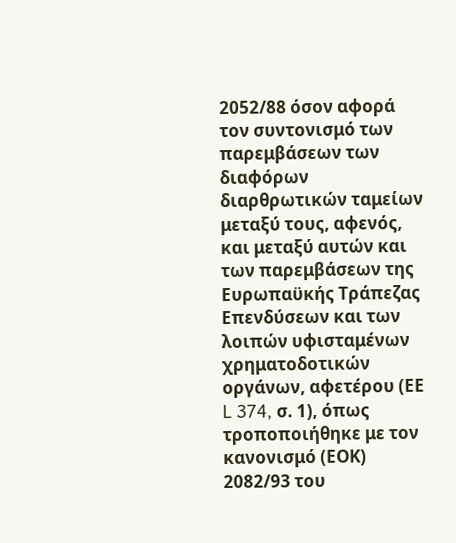2052/88 όσον αφορά τον συντονισμό των παρεμβάσεων των διαφόρων διαρθρωτικών ταμείων μεταξύ τους, αφενός, και μεταξύ αυτών και των παρεμβάσεων της Ευρωπαϋκής Τράπεζας Επενδύσεων και των λοιπών υφισταμένων χρηματοδοτικών οργάνων, αφετέρου (ΕΕ L 374, σ. 1), όπως τροποποιήθηκε με τον κανονισμό (ΕΟΚ) 2082/93 του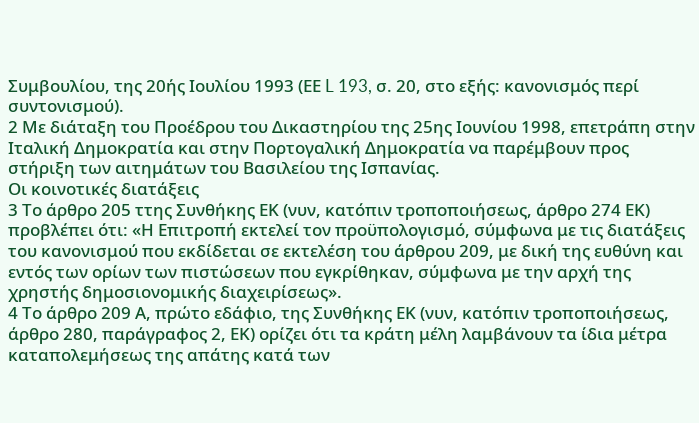Συμβουλίου, της 20ής Ιουλίου 1993 (ΕΕ L 193, σ. 20, στο εξής: κανονισμός περί συντονισμού).
2 Με διάταξη του Προέδρου του Δικαστηρίου της 25ης Ιουνίου 1998, επετράπη στην Ιταλική Δημοκρατία και στην Πορτογαλική Δημοκρατία να παρέμβουν προς στήριξη των αιτημάτων του Βασιλείου της Ισπανίας.
Οι κοινοτικές διατάξεις
3 Το άρθρο 205 ττης Συνθήκης ΕΚ (νυν, κατόπιν τροποποιήσεως, άρθρο 274 ΕΚ) προβλέπει ότι: «Η Επιτροπή εκτελεί τον προϋπολογισμό, σύμφωνα με τις διατάξεις του κανονισμού που εκδίδεται σε εκτελέση του άρθρου 209, με δική της ευθύνη και εντός των ορίων των πιστώσεων που εγκρίθηκαν, σύμφωνα με την αρχή της χρηστής δημοσιονομικής διαχειρίσεως».
4 Το άρθρο 209 Α, πρώτο εδάφιο, της Συνθήκης ΕΚ (νυν, κατόπιν τροποποιήσεως, άρθρο 280, παράγραφος 2, ΕΚ) ορίζει ότι τα κράτη μέλη λαμβάνουν τα ίδια μέτρα καταπολεμήσεως της απάτης κατά των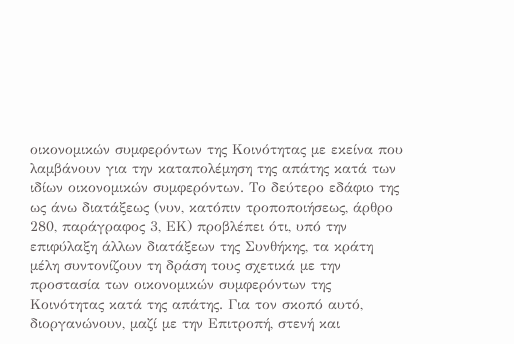οικονομικών συμφερόντων της Κοινότητας με εκείνα που λαμβάνουν για την καταπολέμηση της απάτης κατά των ιδίων οικονομικών συμφερόντων. Το δεύτερο εδάφιο της ως άνω διατάξεως (νυν, κατόπιν τροποποιήσεως, άρθρο 280, παράγραφος 3, ΕΚ) προβλέπει ότι, υπό την επιφύλαξη άλλων διατάξεων της Συνθήκης, τα κράτη μέλη συντονίζουν τη δράση τους σχετικά με την προστασία των οικονομικών συμφερόντων της Κοινότητας κατά της απάτης. Για τον σκοπό αυτό, διοργανώνουν, μαζί με την Επιτροπή, στενή και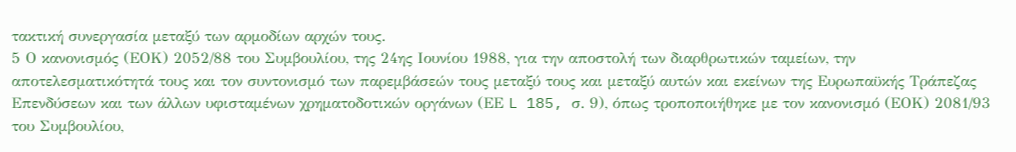τακτική συνεργασία μεταξύ των αρμοδίων αρχών τους.
5 Ο κανονισμός (ΕΟΚ) 2052/88 του Συμβουλίου, της 24ης Ιουνίου 1988, για την αποστολή των διαρθρωτικών ταμείων, την αποτελεσματικότητά τους και τον συντονισμό των παρεμβάσεών τους μεταξύ τους και μεταξύ αυτών και εκείνων της Ευρωπαϋκής Τράπεζας Επενδύσεων και των άλλων υφισταμένων χρηματοδοτικών οργάνων (ΕΕ L 185, σ. 9), όπως τροποποιήθηκε με τον κανονισμό (ΕΟΚ) 2081/93 του Συμβουλίου,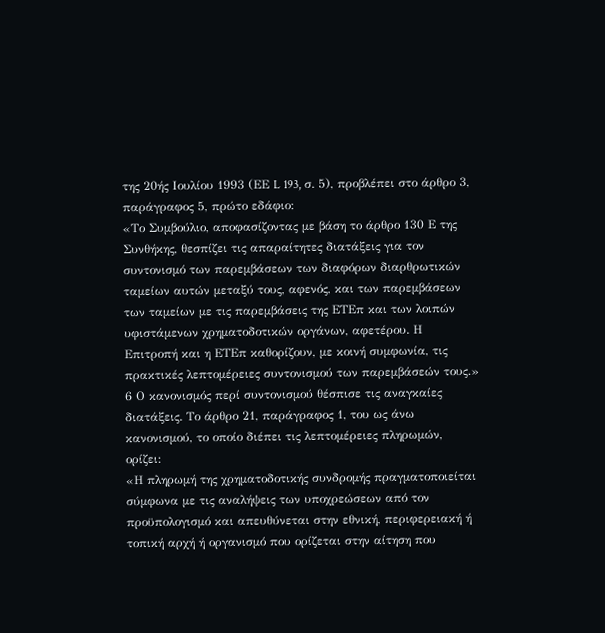της 20ής Ιουλίου 1993 (ΕΕ L 193, σ. 5), προβλέπει στο άρθρο 3, παράγραφος 5, πρώτο εδάφιο:
«Το Συμβούλιο, αποφασίζοντας με βάση το άρθρο 130 Ε της Συνθήκης, θεσπίζει τις απαραίτητες διατάξεις για τον συντονισμό των παρεμβάσεων των διαφόρων διαρθρωτικών ταμείων αυτών μεταξύ τους, αφενός, και των παρεμβάσεων των ταμείων με τις παρεμβάσεις της ΕΤΕπ και των λοιπών υφιστάμενων χρηματοδοτικών οργάνων, αφετέρου. Η Επιτροπή και η ΕΤΕπ καθορίζουν, με κοινή συμφωνία, τις πρακτικές λεπτομέρειες συντονισμού των παρεμβάσεών τους.»
6 Ο κανονισμός περί συντονισμού θέσπισε τις αναγκαίες διατάξεις. Το άρθρο 21, παράγραφος 1, του ως άνω κανονισμού, το οποίο διέπει τις λεπτομέρειες πληρωμών, ορίζει:
«Η πληρωμή της χρηματοδοτικής συνδρομής πραγματοποιείται σύμφωνα με τις αναλήψεις των υποχρεώσεων από τον προϋπολογισμό και απευθύνεται στην εθνική, περιφερειακή ή τοπική αρχή ή οργανισμό που ορίζεται στην αίτηση που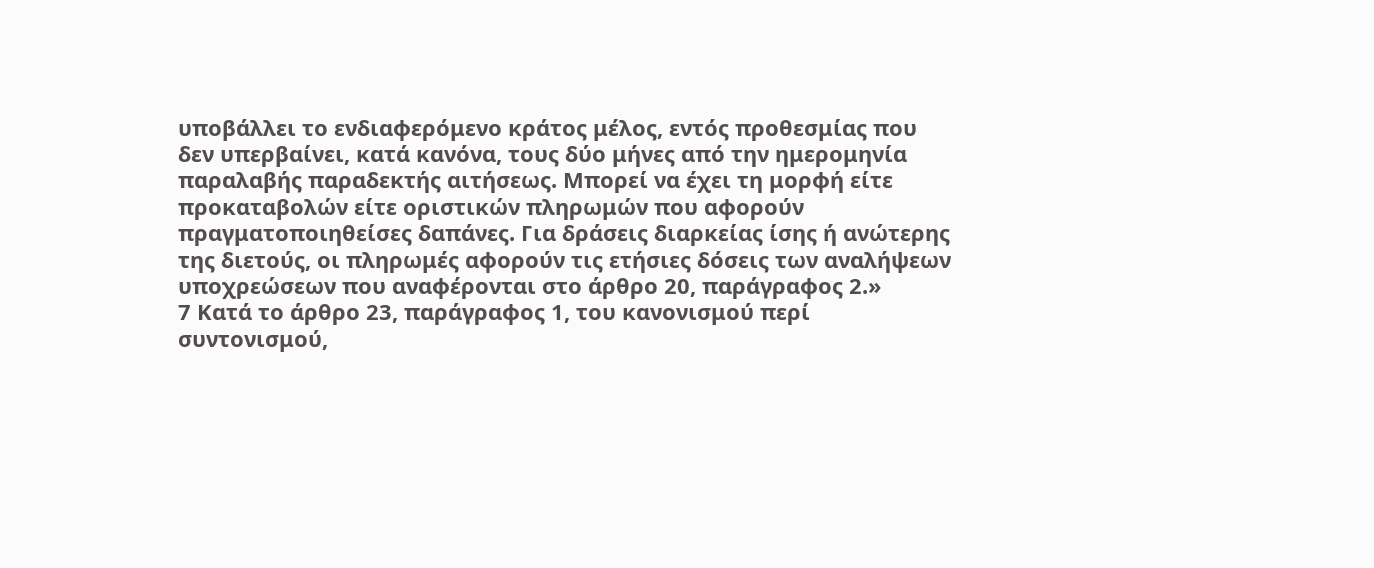υποβάλλει το ενδιαφερόμενο κράτος μέλος, εντός προθεσμίας που δεν υπερβαίνει, κατά κανόνα, τους δύο μήνες από την ημερομηνία παραλαβής παραδεκτής αιτήσεως. Μπορεί να έχει τη μορφή είτε προκαταβολών είτε οριστικών πληρωμών που αφορούν πραγματοποιηθείσες δαπάνες. Για δράσεις διαρκείας ίσης ή ανώτερης της διετούς, οι πληρωμές αφορούν τις ετήσιες δόσεις των αναλήψεων υποχρεώσεων που αναφέρονται στο άρθρο 20, παράγραφος 2.»
7 Κατά το άρθρο 23, παράγραφος 1, του κανονισμού περί συντονισμού,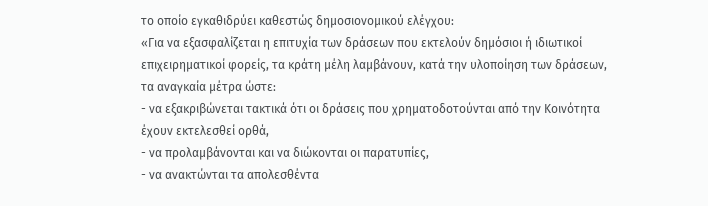το οποίο εγκαθιδρύει καθεστώς δημοσιονομικού ελέγχου:
«Για να εξασφαλίζεται η επιτυχία των δράσεων που εκτελούν δημόσιοι ή ιδιωτικοί επιχειρηματικοί φορείς, τα κράτη μέλη λαμβάνουν, κατά την υλοποίηση των δράσεων, τα αναγκαία μέτρα ώστε:
- να εξακριβώνεται τακτικά ότι οι δράσεις που χρηματοδοτούνται από την Κοινότητα έχουν εκτελεσθεί ορθά,
- να προλαμβάνονται και να διώκονται οι παρατυπίες,
- να ανακτώνται τα απολεσθέντα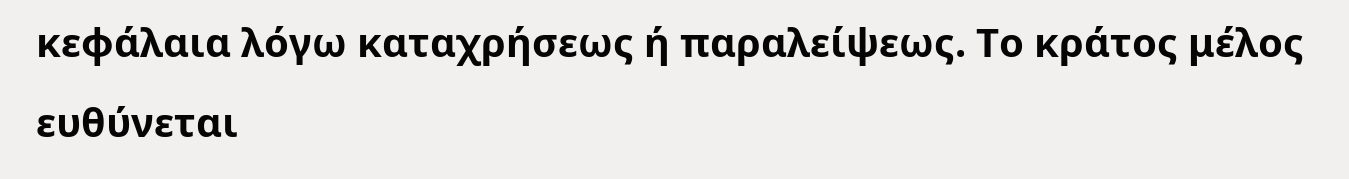κεφάλαια λόγω καταχρήσεως ή παραλείψεως. Το κράτος μέλος ευθύνεται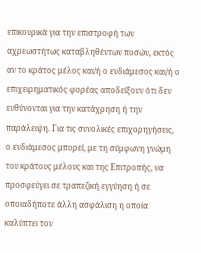επικουρικά για την επιστροφή των αχρεωστήτως καταβληθέντων ποσών, εκτός αν το κράτος μέλος και/ή ο ενδιάμεσος και/ή ο επιχειρηματικός φορέας αποδείξουν ότι δεν ευθύνονται για την κατάχρηση ή την παράλειψη. Για τις συνολικές επιχορηγήσεις, ο ενδιάμεσος μπορεί, με τη σύμφωνη γνώμη του κράτους μέλους και της Επιτροπής, να προσφεύγει σε τραπεζική εγγύηση ή σε οποιαδήποτε άλλη ασφάλιση η οποία καλύπτει τον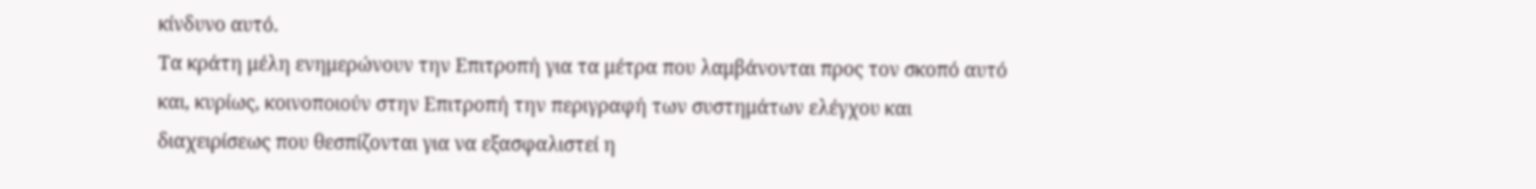κίνδυνο αυτό.
Τα κράτη μέλη ενημερώνουν την Επιτροπή για τα μέτρα που λαμβάνονται προς τον σκοπό αυτό και, κυρίως, κοινοποιούν στην Επιτροπή την περιγραφή των συστημάτων ελέγχου και διαχειρίσεως που θεσπίζονται για να εξασφαλιστεί η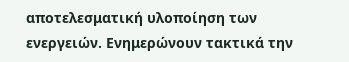αποτελεσματική υλοποίηση των ενεργειών. Ενημερώνουν τακτικά την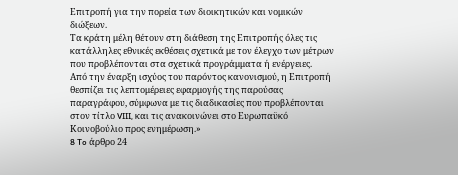Επιτροπή για την πορεία των διοικητικών και νομικών διώξεων.
Τα κράτη μέλη θέτουν στη διάθεση της Επιτροπής όλες τις κατάλληλες εθνικές εκθέσεις σχετικά με τον έλεγχο των μέτρων που προβλέπονται στα σχετικά προγράμματα ή ενέργειες.
Από την έναρξη ισχύος του παρόντος κανονισμού, η Επιτροπή θεσπίζει τις λεπτομέρειες εφαρμογής της παρούσας παραγράφου, σύμφωνα με τις διαδικασίες που προβλέπονται στον τίτλο VIII, και τις ανακοινώνει στο Ευρωπαϋκό Κοινοβούλιο προς ενημέρωση.»
8 To άρθρο 24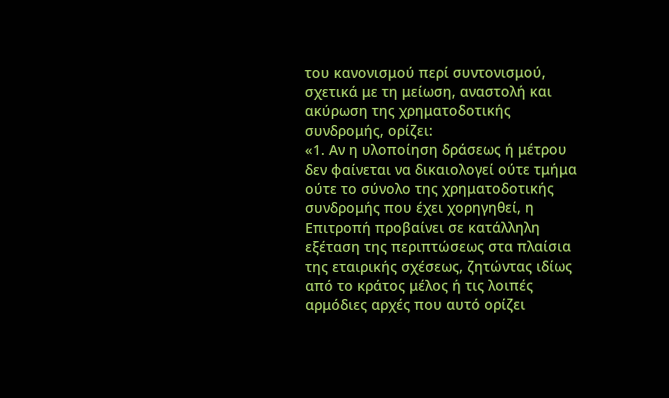του κανονισμού περί συντονισμού, σχετικά με τη μείωση, αναστολή και ακύρωση της χρηματοδοτικής συνδρομής, ορίζει:
«1. Αν η υλοποίηση δράσεως ή μέτρου δεν φαίνεται να δικαιολογεί ούτε τμήμα ούτε το σύνολο της χρηματοδοτικής συνδρομής που έχει χορηγηθεί, η Επιτροπή προβαίνει σε κατάλληλη εξέταση της περιπτώσεως στα πλαίσια της εταιρικής σχέσεως, ζητώντας ιδίως από το κράτος μέλος ή τις λοιπές αρμόδιες αρχές που αυτό ορίζει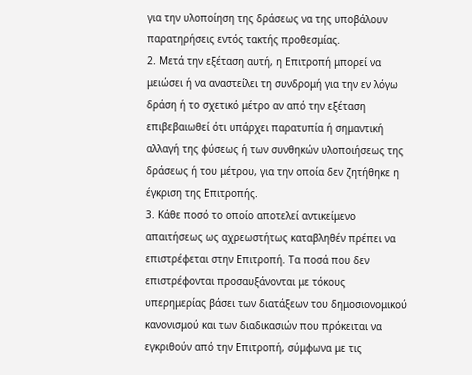για την υλοποίηση της δράσεως να της υποβάλουν παρατηρήσεις εντός τακτής προθεσμίας.
2. Μετά την εξέταση αυτή, η Επιτροπή μπορεί να μειώσει ή να αναστείλει τη συνδρομή για την εν λόγω δράση ή το σχετικό μέτρο αν από την εξέταση επιβεβαιωθεί ότι υπάρχει παρατυπία ή σημαντική αλλαγή της φύσεως ή των συνθηκών υλοποιήσεως της δράσεως ή του μέτρου, για την οποία δεν ζητήθηκε η έγκριση της Επιτροπής.
3. Κάθε ποσό το οποίο αποτελεί αντικείμενο απαιτήσεως ως αχρεωστήτως καταβληθέν πρέπει να επιστρέφεται στην Επιτροπή. Τα ποσά που δεν επιστρέφονται προσαυξάνονται με τόκους υπερημερίας βάσει των διατάξεων του δημοσιονομικού κανονισμού και των διαδικασιών που πρόκειται να εγκριθούν από την Επιτροπή, σύμφωνα με τις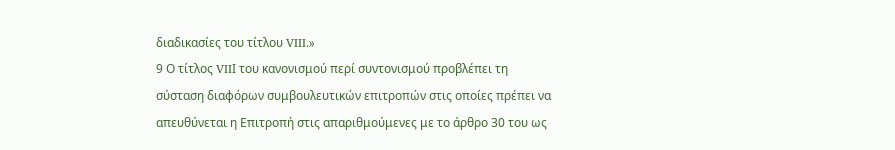διαδικασίες του τίτλου VIII.»
9 Ο τίτλος VIIΙ του κανονισμού περί συντονισμού προβλέπει τη σύσταση διαφόρων συμβουλευτικών επιτροπών στις οποίες πρέπει να απευθύνεται η Επιτροπή στις απαριθμούμενες με το άρθρο 30 του ως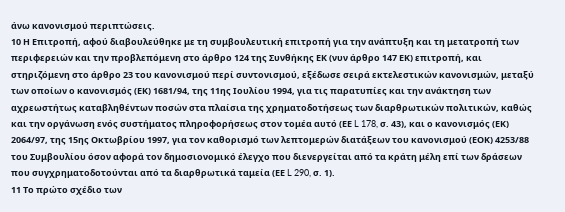άνω κανονισμού περιπτώσεις.
10 Η Επιτροπή, αφού διαβουλεύθηκε με τη συμβουλευτική επιτροπή για την ανάπτυξη και τη μετατροπή των περιφερειών και την προβλεπόμενη στο άρθρο 124 της Συνθήκης ΕΚ (νυν άρθρο 147 ΕΚ) επιτροπή, και στηριζόμενη στο άρθρο 23 του κανονισμού περί συντονισμού, εξέδωσε σειρά εκτελεστικών κανονισμών, μεταξύ των οποίων ο κανονισμός (ΕΚ) 1681/94, της 11ης Ιουλίου 1994, για τις παρατυπίες και την ανάκτηση των αχρεωστήτως καταβληθέντων ποσών στα πλαίσια της χρηματοδοτήσεως των διαρθρωτικών πολιτικών, καθώς και την οργάνωση ενός συστήματος πληροφορήσεως στον τομέα αυτό (ΕΕ L 178, σ. 43), και ο κανονισμός (ΕΚ) 2064/97, της 15ης Οκτωβρίου 1997, για τον καθορισμό των λεπτομερών διατάξεων του κανονισμού (ΕΟΚ) 4253/88 του Συμβουλίου όσον αφορά τον δημοσιονομικό έλεγχο που διενεργείται από τα κράτη μέλη επί των δράσεων που συγχρηματοδοτούνται από τα διαρθρωτικά ταμεία (ΕΕ L 290, σ. 1).
11 Το πρώτο σχέδιο των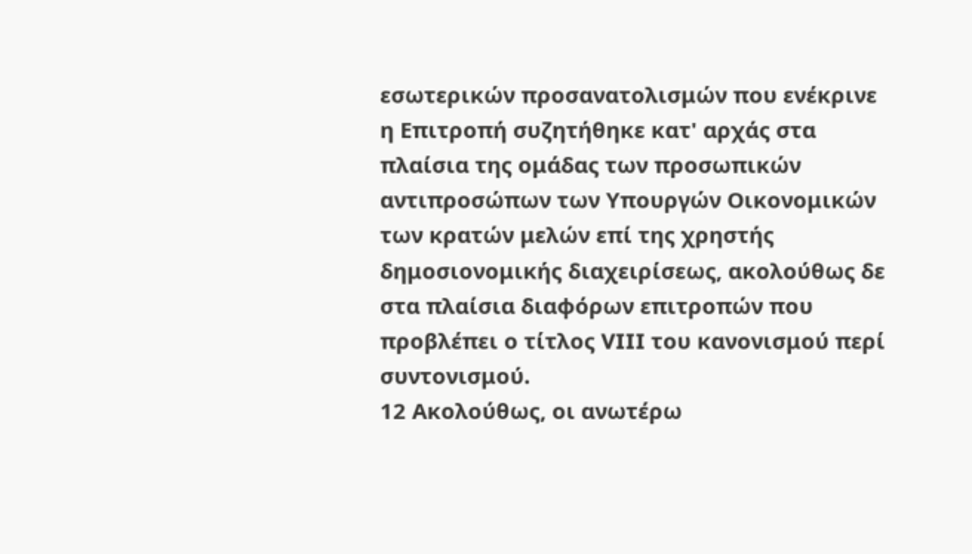εσωτερικών προσανατολισμών που ενέκρινε η Επιτροπή συζητήθηκε κατ' αρχάς στα πλαίσια της ομάδας των προσωπικών αντιπροσώπων των Υπουργών Οικονομικών των κρατών μελών επί της χρηστής δημοσιονομικής διαχειρίσεως, ακολούθως δε στα πλαίσια διαφόρων επιτροπών που προβλέπει ο τίτλος VIII του κανονισμού περί συντονισμού.
12 Ακολούθως, οι ανωτέρω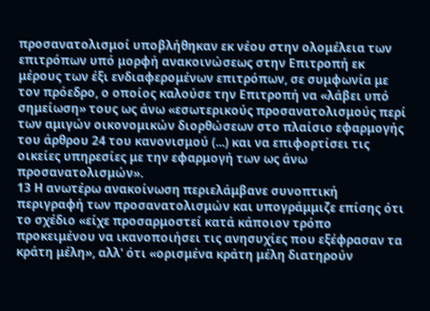προσανατολισμοί υποβλήθηκαν εκ νέου στην ολομέλεια των επιτρόπων υπό μορφή ανακοινώσεως στην Επιτροπή εκ μέρους των έξι ενδιαφερομένων επιτρόπων, σε συμφωνία με τον πρόεδρο, ο οποίος καλούσε την Επιτροπή να «λάβει υπό σημείωση» τους ως άνω «εσωτερικούς προσανατολισμούς περί των αμιγών οικονομικών διορθώσεων στο πλαίσιο εφαρμογής του άρθρου 24 του κανονισμού (...) και να επιφορτίσει τις οικείες υπηρεσίες με την εφαρμογή των ως άνω προσανατολισμών».
13 Η ανωτέρω ανακοίνωση περιελάμβανε συνοπτική περιγραφή των προσανατολισμών και υπογράμμιζε επίσης ότι το σχέδιο «είχε προσαρμοστεί κατά κάποιον τρόπο προκειμένου να ικανοποιήσει τις ανησυχίες που εξέφρασαν τα κράτη μέλη», αλλ' ότι «ορισμένα κράτη μέλη διατηρούν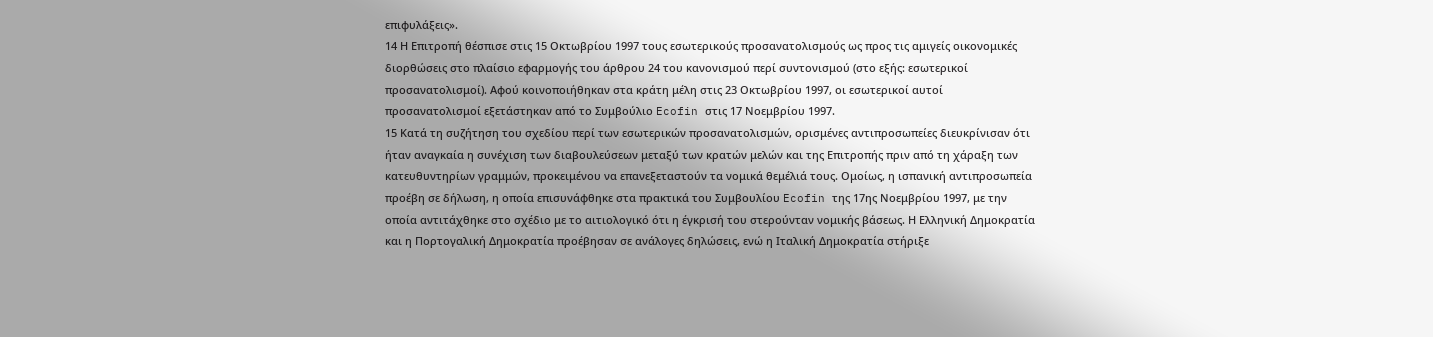επιφυλάξεις».
14 Η Επιτροπή θέσπισε στις 15 Οκτωβρίου 1997 τους εσωτερικούς προσανατολισμούς ως προς τις αμιγείς οικονομικές διορθώσεις στο πλαίσιο εφαρμογής του άρθρου 24 του κανονισμού περί συντονισμού (στο εξής: εσωτερικοί προσανατολισμοί). Αφού κοινοποιήθηκαν στα κράτη μέλη στις 23 Οκτωβρίου 1997, οι εσωτερικοί αυτοί προσανατολισμοί εξετάστηκαν από το Συμβούλιο Ecofin στις 17 Νοεμβρίου 1997.
15 Κατά τη συζήτηση του σχεδίου περί των εσωτερικών προσανατολισμών, ορισμένες αντιπροσωπείες διευκρίνισαν ότι ήταν αναγκαία η συνέχιση των διαβουλεύσεων μεταξύ των κρατών μελών και της Επιτροπής πριν από τη χάραξη των κατευθυντηρίων γραμμών, προκειμένου να επανεξεταστούν τα νομικά θεμέλιά τους. Ομοίως, η ισπανική αντιπροσωπεία προέβη σε δήλωση, η οποία επισυνάφθηκε στα πρακτικά του Συμβουλίου Ecofin της 17ης Νοεμβρίου 1997, με την οποία αντιτάχθηκε στο σχέδιο με το αιτιολογικό ότι η έγκρισή του στερούνταν νομικής βάσεως. Η Ελληνική Δημοκρατία και η Πορτογαλική Δημοκρατία προέβησαν σε ανάλογες δηλώσεις, ενώ η Ιταλική Δημοκρατία στήριξε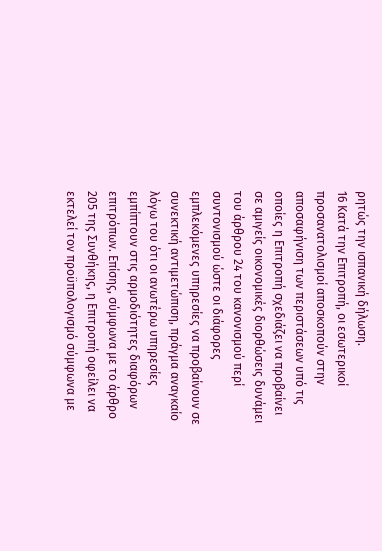ρητώς την ισπανική δήλωση.
16 Κατά την Επιτροπή, οι εσωτερικοί προσανατολισμοί αποσκοπούν στην αποσαφήνιση των περιστάσεων υπό τις οποίες η Επιτροπή σχεδιάζει να προβαίνει σε αμιγείς οικονομικές διορθώσεις δυνάμει του άρθρου 24 του κανονισμού περί συντονισμού ώστε οι διάφορες εμπλεκόμενες υπηρεσίες να προβαίνουν σε συνεκτική αντιμετώπιση, πράγμα αναγκαίο λόγω του ότι οι ανωτέρω υπηρεσίες εμπίπτουν στις αρμοδιότητες διαφόρων επιτρόπων. Επίσης, σύμφωνα με το άρθρο 205 της Συνθήκης, η Επιτροπή οφείλει να εκτελεί τον προϋπολογισμό σύμφωνα με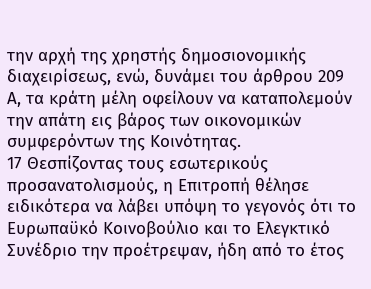την αρχή της χρηστής δημοσιονομικής διαχειρίσεως, ενώ, δυνάμει του άρθρου 209 Α, τα κράτη μέλη οφείλουν να καταπολεμούν την απάτη εις βάρος των οικονομικών συμφερόντων της Κοινότητας.
17 Θεσπίζοντας τους εσωτερικούς προσανατολισμούς, η Επιτροπή θέλησε ειδικότερα να λάβει υπόψη το γεγονός ότι το Ευρωπαϋκό Κοινοβούλιο και το Ελεγκτικό Συνέδριο την προέτρεψαν, ήδη από το έτος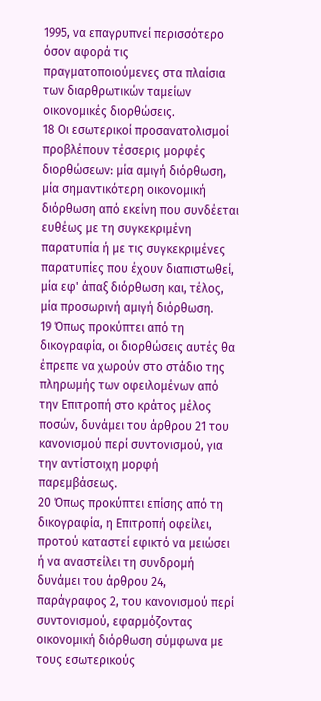1995, να επαγρυπνεί περισσότερο όσον αφορά τις πραγματοποιούμενες στα πλαίσια των διαρθρωτικών ταμείων οικονομικές διορθώσεις.
18 Οι εσωτερικοί προσανατολισμοί προβλέπουν τέσσερις μορφές διορθώσεων: μία αμιγή διόρθωση, μία σημαντικότερη οικονομική διόρθωση από εκείνη που συνδέεται ευθέως με τη συγκεκριμένη παρατυπία ή με τις συγκεκριμένες παρατυπίες που έχουν διαπιστωθεί, μία εφ' άπαξ διόρθωση και, τέλος, μία προσωρινή αμιγή διόρθωση.
19 Όπως προκύπτει από τη δικογραφία, οι διορθώσεις αυτές θα έπρεπε να χωρούν στο στάδιο της πληρωμής των οφειλομένων από την Επιτροπή στο κράτος μέλος ποσών, δυνάμει του άρθρου 21 του κανονισμού περί συντονισμού, για την αντίστοιχη μορφή παρεμβάσεως.
20 Όπως προκύπτει επίσης από τη δικογραφία, η Επιτροπή οφείλει, προτού καταστεί εφικτό να μειώσει ή να αναστείλει τη συνδρομή δυνάμει του άρθρου 24, παράγραφος 2, του κανονισμού περί συντονισμού, εφαρμόζοντας οικονομική διόρθωση σύμφωνα με τους εσωτερικούς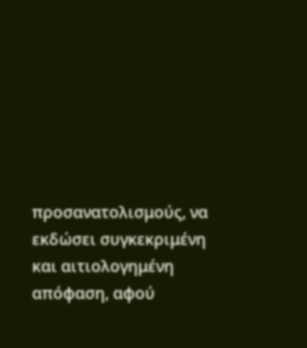προσανατολισμούς, να εκδώσει συγκεκριμένη και αιτιολογημένη απόφαση, αφού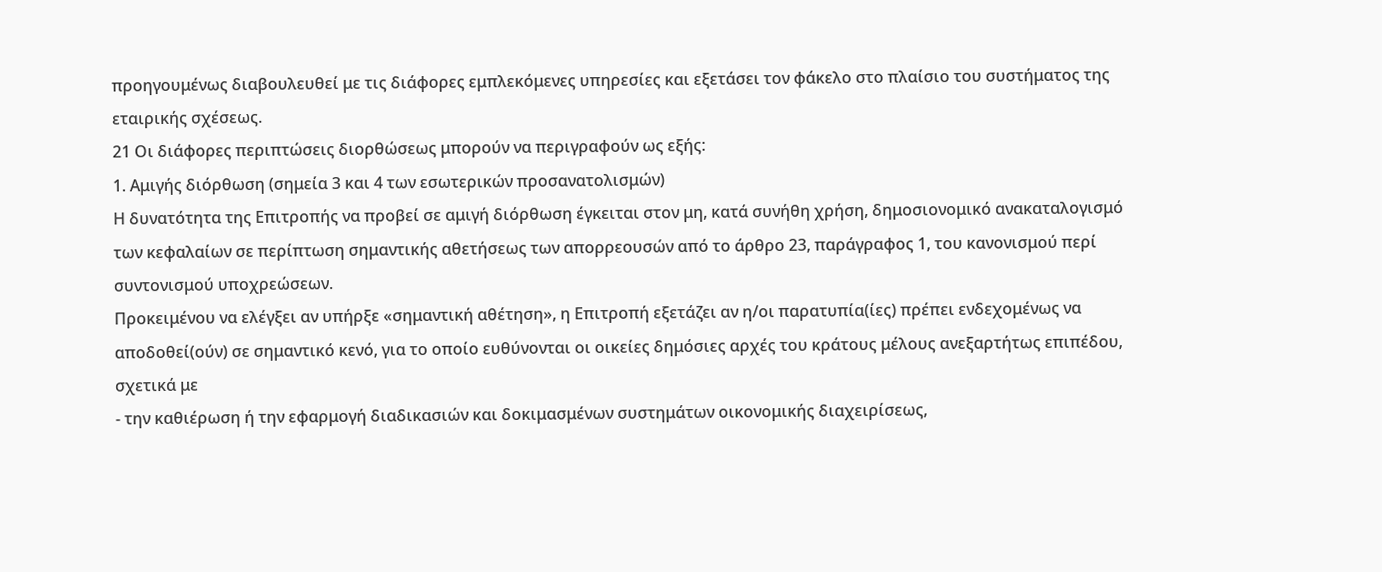προηγουμένως διαβουλευθεί με τις διάφορες εμπλεκόμενες υπηρεσίες και εξετάσει τον φάκελο στο πλαίσιο του συστήματος της εταιρικής σχέσεως.
21 Οι διάφορες περιπτώσεις διορθώσεως μπορούν να περιγραφούν ως εξής:
1. Αμιγής διόρθωση (σημεία 3 και 4 των εσωτερικών προσανατολισμών)
Η δυνατότητα της Επιτροπής να προβεί σε αμιγή διόρθωση έγκειται στον μη, κατά συνήθη χρήση, δημοσιονομικό ανακαταλογισμό των κεφαλαίων σε περίπτωση σημαντικής αθετήσεως των απορρεουσών από το άρθρο 23, παράγραφος 1, του κανονισμού περί συντονισμού υποχρεώσεων.
Προκειμένου να ελέγξει αν υπήρξε «σημαντική αθέτηση», η Επιτροπή εξετάζει αν η/οι παρατυπία(ίες) πρέπει ενδεχομένως να αποδοθεί(ούν) σε σημαντικό κενό, για το οποίο ευθύνονται οι οικείες δημόσιες αρχές του κράτους μέλους ανεξαρτήτως επιπέδου, σχετικά με
- την καθιέρωση ή την εφαρμογή διαδικασιών και δοκιμασμένων συστημάτων οικονομικής διαχειρίσεως,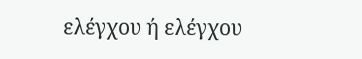ελέγχου ή ελέγχου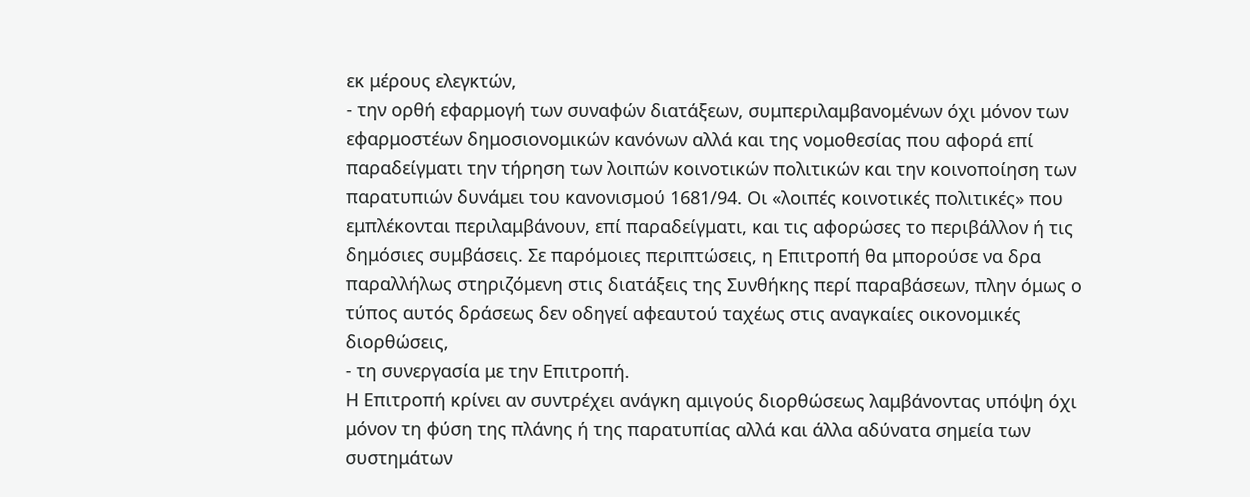εκ μέρους ελεγκτών,
- την ορθή εφαρμογή των συναφών διατάξεων, συμπεριλαμβανομένων όχι μόνον των εφαρμοστέων δημοσιονομικών κανόνων αλλά και της νομοθεσίας που αφορά επί παραδείγματι την τήρηση των λοιπών κοινοτικών πολιτικών και την κοινοποίηση των παρατυπιών δυνάμει του κανονισμού 1681/94. Οι «λοιπές κοινοτικές πολιτικές» που εμπλέκονται περιλαμβάνουν, επί παραδείγματι, και τις αφορώσες το περιβάλλον ή τις δημόσιες συμβάσεις. Σε παρόμοιες περιπτώσεις, η Επιτροπή θα μπορούσε να δρα παραλλήλως στηριζόμενη στις διατάξεις της Συνθήκης περί παραβάσεων, πλην όμως ο τύπος αυτός δράσεως δεν οδηγεί αφεαυτού ταχέως στις αναγκαίες οικονομικές διορθώσεις,
- τη συνεργασία με την Επιτροπή.
Η Επιτροπή κρίνει αν συντρέχει ανάγκη αμιγούς διορθώσεως λαμβάνοντας υπόψη όχι μόνον τη φύση της πλάνης ή της παρατυπίας αλλά και άλλα αδύνατα σημεία των συστημάτων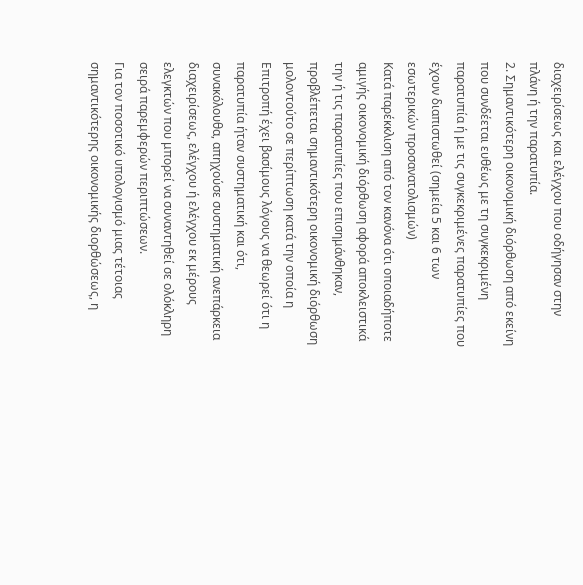διαχειρίσεως και ελέγχου που οδήγησαν στην πλάνη ή την παρατυπία.
2. Σημαντικότερη οικονομική διόρθωση από εκείνη που συνδέεται ευθέως με τη συγκεκριμένη παρατυπία ή με τις συγκεκριμένες παρατυπίες που έχουν διαπιστωθεί (σημεία 5 και 6 των εσωτερικών προσανατολισμών)
Κατά παρέκκλιση από τον κανόνα ότι οποιαδήποτε αμιγής οικονομική διόρθωση αφορά αποκλειστικά την ή τις παρατυπίες που επισημάνθηκαν, προβλέπεται σημαντικότερη οικονομική διόρθωση μολοντούτο σε περίπτωση κατά την οποία η Επιτροπή έχει βασίμους λόγους να θεωρεί ότι η παρατυπία ήταν συστηματική και ότι, συνακόλουθα, απηχούσε συστηματική ανεπάρκεια διαχειρίσεως, ελέγχου ή ελέγχου εκ μέρους ελεγκτών που μπορεί να συναντηθεί σε ολόκληρη σειρά παρεμφερών περιπτώσεων.
Για τον ποσοτικό υπολογισμό μιας τέτοιας σημαντικότερης οικονομικής διορθώσεως, η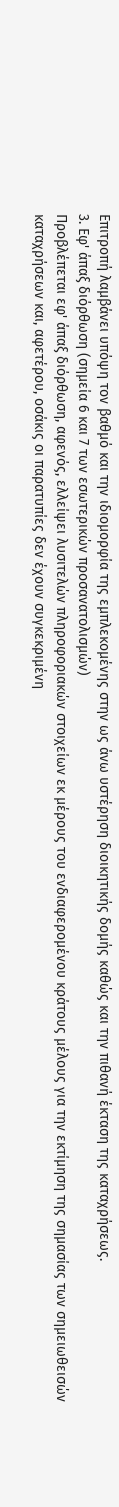Επιτροπή λαμβάνει υπόψη τον βαθμό και την ιδιομορφία της εμπλεκομένης στην ως άνω υστέρηση διοικητικής δομής καθώς και την πιθανή έκταση της καταχρήσεως.
3. Εφ' άπαξ διόρθωση (σημεία 6 και 7 των εσωτερικών προσανατολισμών)
Προβλέπεται εφ' άπαξ διόρθωση, αφενός, ελλείψει λυσιτελών πληροφοριακών στοιχείων εκ μέρους του ενδιαφερομένου κράτους μέλους για την εκτίμηση της σημασίας των σημειωθεισών καταχρήσεων και, αφετέρου, οσάκις οι παρατυπίες δεν έχουν συγκεκριμένη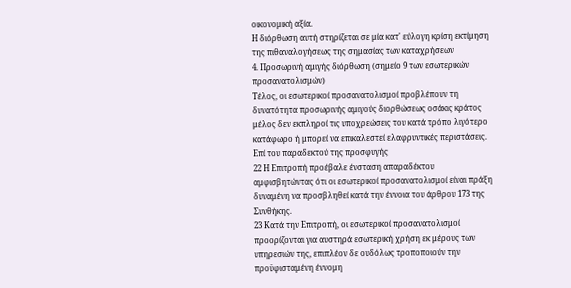οικονομική αξία.
Η διόρθωση αυτή στηρίζεται σε μία κατ' εύλογη κρίση εκτίμηση της πιθαναλογήσεως της σημασίας των καταχρήσεων
4. Προσωρινή αμιγής διόρθωση (σημείο 9 των εσωτερικών προσανατολισμών)
Τέλος, οι εσωτερικοί προσανατολισμοί προβλέπουν τη δυνατότητα προσωρινής αμιγούς διορθώσεως οσάκις κράτος μέλος δεν εκπληροί τις υποχρεώσεις του κατά τρόπο λιγότερο κατάφωρο ή μπορεί να επικαλεστεί ελαφρυντικές περιστάσεις.
Επί του παραδεκτού της προσφυγής
22 Η Επιτροπή προέβαλε ένσταση απαραδέκτου αμφισβητώντας ότι οι εσωτερικοί προσανατολισμοί είναι πράξη δυναμένη να προσβληθεί κατά την έννοια του άρθρου 173 της Συνθήκης.
23 Κατά την Επιτροπή, οι εσωτερικοί προσανατολισμοί προορίζονται για αυστηρά εσωτερική χρήση εκ μέρους των υπηρεσιών της, επιπλέον δε ουδόλως τροποποιούν την προϋφισταμένη έννομη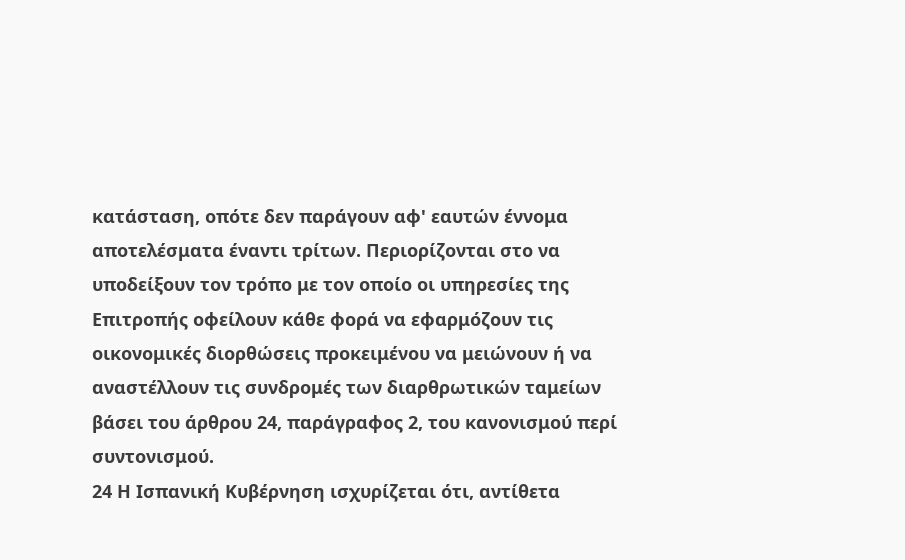κατάσταση, οπότε δεν παράγουν αφ' εαυτών έννομα αποτελέσματα έναντι τρίτων. Περιορίζονται στο να υποδείξουν τον τρόπο με τον οποίο οι υπηρεσίες της Επιτροπής οφείλουν κάθε φορά να εφαρμόζουν τις οικονομικές διορθώσεις προκειμένου να μειώνουν ή να αναστέλλουν τις συνδρομές των διαρθρωτικών ταμείων βάσει του άρθρου 24, παράγραφος 2, του κανονισμού περί συντονισμού.
24 Η Ισπανική Κυβέρνηση ισχυρίζεται ότι, αντίθετα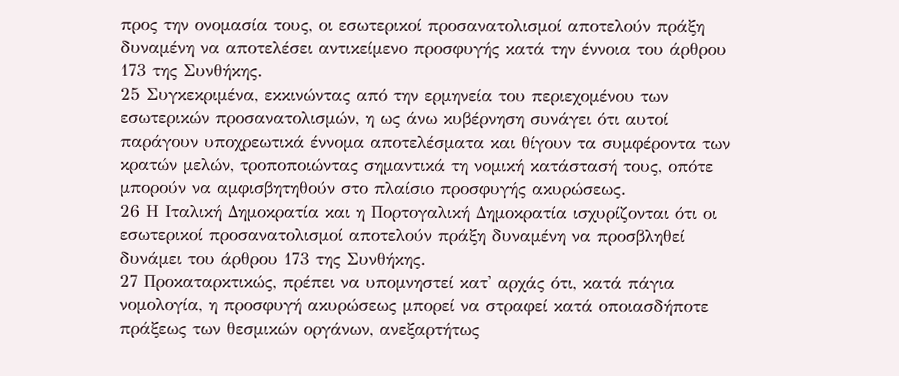προς την ονομασία τους, οι εσωτερικοί προσανατολισμοί αποτελούν πράξη δυναμένη να αποτελέσει αντικείμενο προσφυγής κατά την έννοια του άρθρου 173 της Συνθήκης.
25 Συγκεκριμένα, εκκινώντας από την ερμηνεία του περιεχομένου των εσωτερικών προσανατολισμών, η ως άνω κυβέρνηση συνάγει ότι αυτοί παράγουν υποχρεωτικά έννομα αποτελέσματα και θίγουν τα συμφέροντα των κρατών μελών, τροποποιώντας σημαντικά τη νομική κατάστασή τους, οπότε μπορούν να αμφισβητηθούν στο πλαίσιο προσφυγής ακυρώσεως.
26 Η Ιταλική Δημοκρατία και η Πορτογαλική Δημοκρατία ισχυρίζονται ότι οι εσωτερικοί προσανατολισμοί αποτελούν πράξη δυναμένη να προσβληθεί δυνάμει του άρθρου 173 της Συνθήκης.
27 Προκαταρκτικώς, πρέπει να υπομνηστεί κατ' αρχάς ότι, κατά πάγια νομολογία, η προσφυγή ακυρώσεως μπορεί να στραφεί κατά οποιασδήποτε πράξεως των θεσμικών οργάνων, ανεξαρτήτως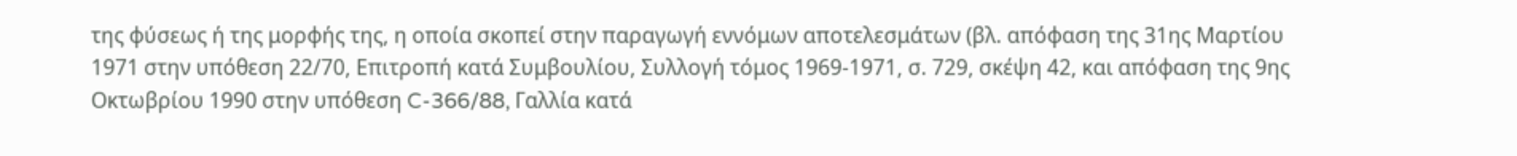της φύσεως ή της μορφής της, η οποία σκοπεί στην παραγωγή εννόμων αποτελεσμάτων (βλ. απόφαση της 31ης Μαρτίου 1971 στην υπόθεση 22/70, Επιτροπή κατά Συμβουλίου, Συλλογή τόμος 1969-1971, σ. 729, σκέψη 42, και απόφαση της 9ης Οκτωβρίου 1990 στην υπόθεση C-366/88, Γαλλία κατά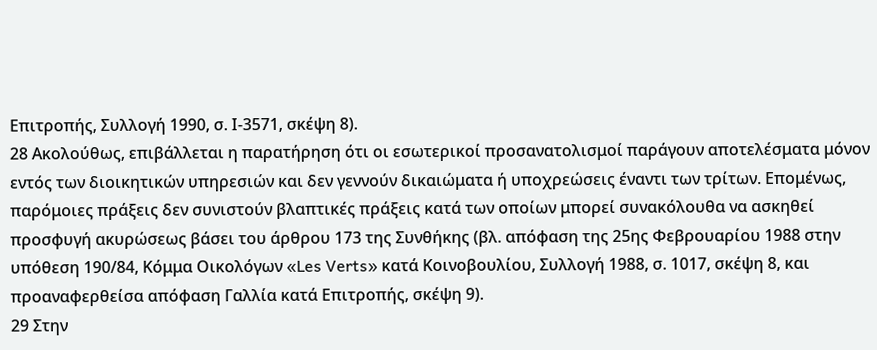Επιτροπής, Συλλογή 1990, σ. Ι-3571, σκέψη 8).
28 Ακολούθως, επιβάλλεται η παρατήρηση ότι οι εσωτερικοί προσανατολισμοί παράγουν αποτελέσματα μόνον εντός των διοικητικών υπηρεσιών και δεν γεννούν δικαιώματα ή υποχρεώσεις έναντι των τρίτων. Επομένως, παρόμοιες πράξεις δεν συνιστούν βλαπτικές πράξεις κατά των οποίων μπορεί συνακόλουθα να ασκηθεί προσφυγή ακυρώσεως βάσει του άρθρου 173 της Συνθήκης (βλ. απόφαση της 25ης Φεβρουαρίου 1988 στην υπόθεση 190/84, Κόμμα Οικολόγων «Les Verts» κατά Κοινοβουλίου, Συλλογή 1988, σ. 1017, σκέψη 8, και προαναφερθείσα απόφαση Γαλλία κατά Επιτροπής, σκέψη 9).
29 Στην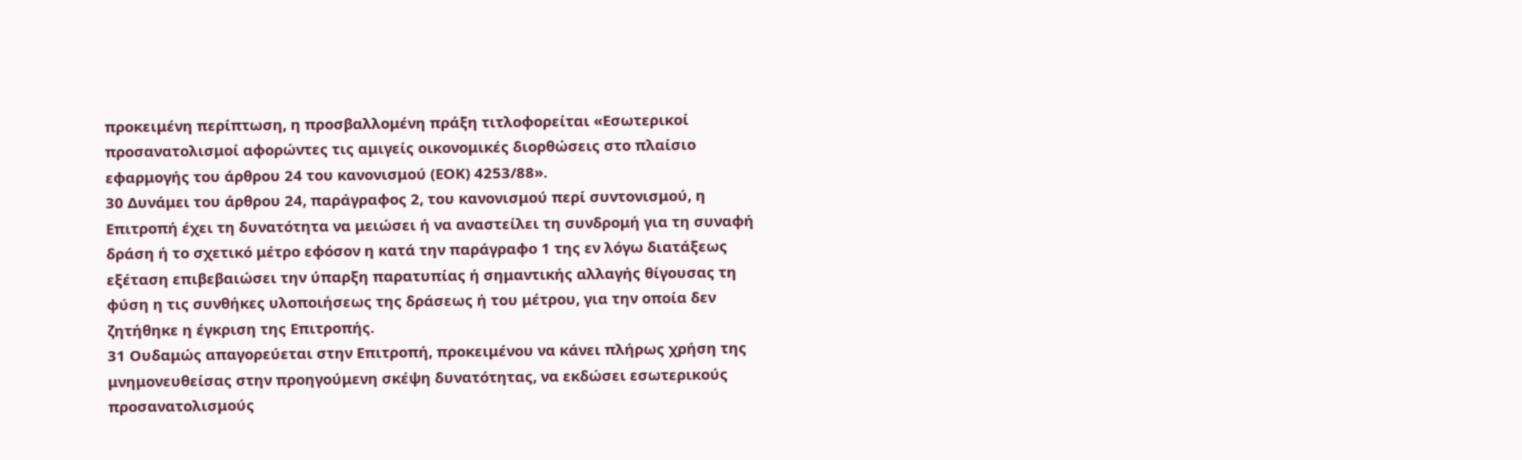προκειμένη περίπτωση, η προσβαλλομένη πράξη τιτλοφορείται «Εσωτερικοί προσανατολισμοί αφορώντες τις αμιγείς οικονομικές διορθώσεις στο πλαίσιο εφαρμογής του άρθρου 24 του κανονισμού (ΕΟΚ) 4253/88».
30 Δυνάμει του άρθρου 24, παράγραφος 2, του κανονισμού περί συντονισμού, η Επιτροπή έχει τη δυνατότητα να μειώσει ή να αναστείλει τη συνδρομή για τη συναφή δράση ή το σχετικό μέτρο εφόσον η κατά την παράγραφο 1 της εν λόγω διατάξεως εξέταση επιβεβαιώσει την ύπαρξη παρατυπίας ή σημαντικής αλλαγής θίγουσας τη φύση η τις συνθήκες υλοποιήσεως της δράσεως ή του μέτρου, για την οποία δεν ζητήθηκε η έγκριση της Επιτροπής.
31 Ουδαμώς απαγορεύεται στην Επιτροπή, προκειμένου να κάνει πλήρως χρήση της μνημονευθείσας στην προηγούμενη σκέψη δυνατότητας, να εκδώσει εσωτερικούς προσανατολισμούς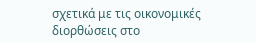σχετικά με τις οικονομικές διορθώσεις στο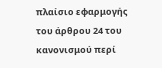πλαίσιο εφαρμογής του άρθρου 24 του κανονισμού περί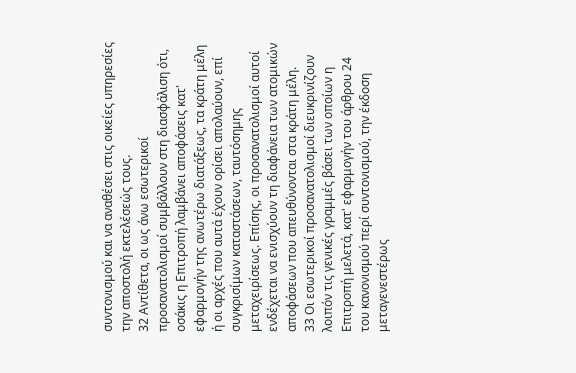συντονισμού και να αναθέσει στις οικείες υπηρεσίες την αποστολή εκτελέσεώς τους.
32 Αντίθετα, οι ως άνω εσωτερικοί προσανατολισμοί συμβάλλουν στη διασφάλιση ότι, οσάκις η Επιτροπή λαμβάνει αποφάσεις κατ' εφαρμογήν της ανωτέρω διατάξεως, τα κράτη μέλη ή οι αρχές που αυτά έχουν ορίσει απολαύουν, επί συγκρισίμων καταστάσεων, ταυτόσημης μεταχειρίσεως. Επίσης, οι προσανατολισμοί αυτοί ενδέχεται να ενισχύουν τη διαφάνεια των ατομικών αποφάσεων που απευθύνονται στα κράτη μέλη.
33 Οι εσωτερικοί προσανατολισμοί διευκρινίζουν λοιπόν τις γενικές γραμμές βάσει των οποίων η Επιτροπή μελετά, κατ' εφαρμογήν του άρθρου 24 του κανονισμού περί συντονισμού, την έκδοση μεταγενεστέρως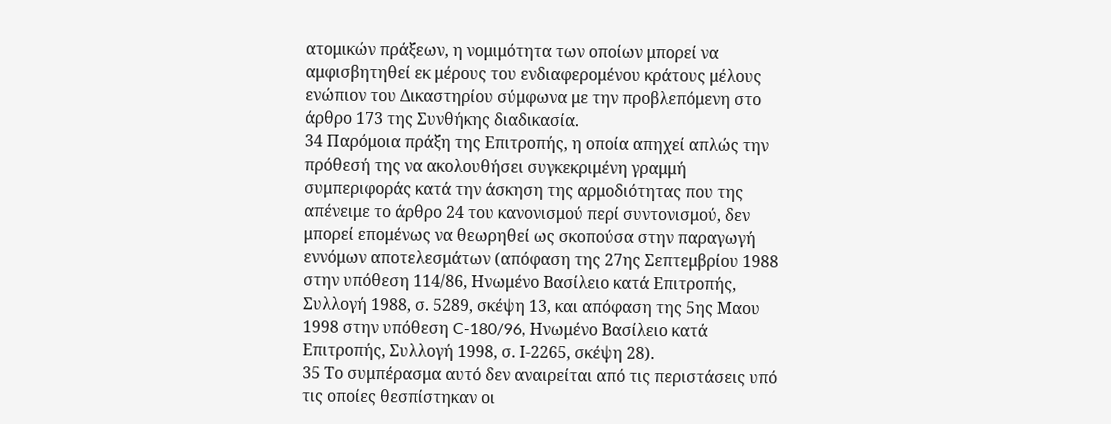ατομικών πράξεων, η νομιμότητα των οποίων μπορεί να αμφισβητηθεί εκ μέρους του ενδιαφερομένου κράτους μέλους ενώπιον του Δικαστηρίου σύμφωνα με την προβλεπόμενη στο άρθρο 173 της Συνθήκης διαδικασία.
34 Παρόμοια πράξη της Επιτροπής, η οποία απηχεί απλώς την πρόθεσή της να ακολουθήσει συγκεκριμένη γραμμή συμπεριφοράς κατά την άσκηση της αρμοδιότητας που της απένειμε το άρθρο 24 του κανονισμού περί συντονισμού, δεν μπορεί επομένως να θεωρηθεί ως σκοπούσα στην παραγωγή εννόμων αποτελεσμάτων (απόφαση της 27ης Σεπτεμβρίου 1988 στην υπόθεση 114/86, Ηνωμένο Βασίλειο κατά Επιτροπής, Συλλογή 1988, σ. 5289, σκέψη 13, και απόφαση της 5ης Μαου 1998 στην υπόθεση C-180/96, Ηνωμένο Βασίλειο κατά Επιτροπής, Συλλογή 1998, σ. Ι-2265, σκέψη 28).
35 Το συμπέρασμα αυτό δεν αναιρείται από τις περιστάσεις υπό τις οποίες θεσπίστηκαν οι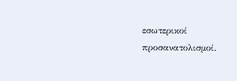εσωτερικοί προσανατολισμοί.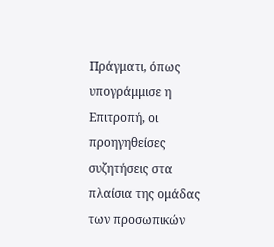Πράγματι, όπως υπογράμμισε η Επιτροπή, οι προηγηθείσες συζητήσεις στα πλαίσια της ομάδας των προσωπικών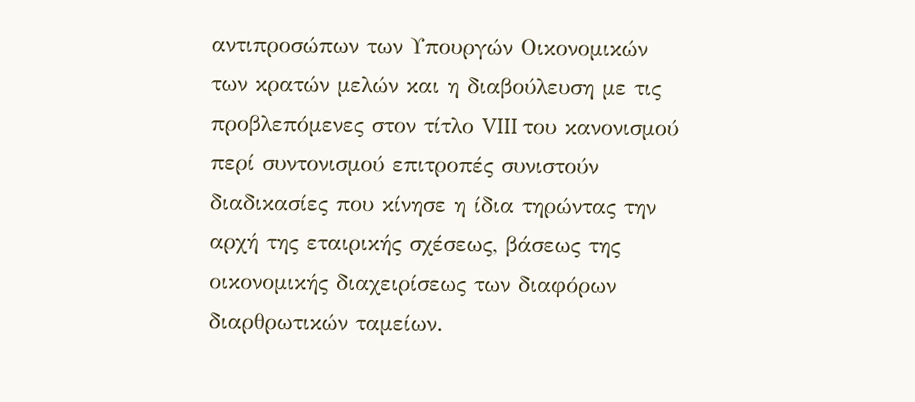αντιπροσώπων των Υπουργών Οικονομικών των κρατών μελών και η διαβούλευση με τις προβλεπόμενες στον τίτλο VIII του κανονισμού περί συντονισμού επιτροπές συνιστούν διαδικασίες που κίνησε η ίδια τηρώντας την αρχή της εταιρικής σχέσεως, βάσεως της οικονομικής διαχειρίσεως των διαφόρων διαρθρωτικών ταμείων.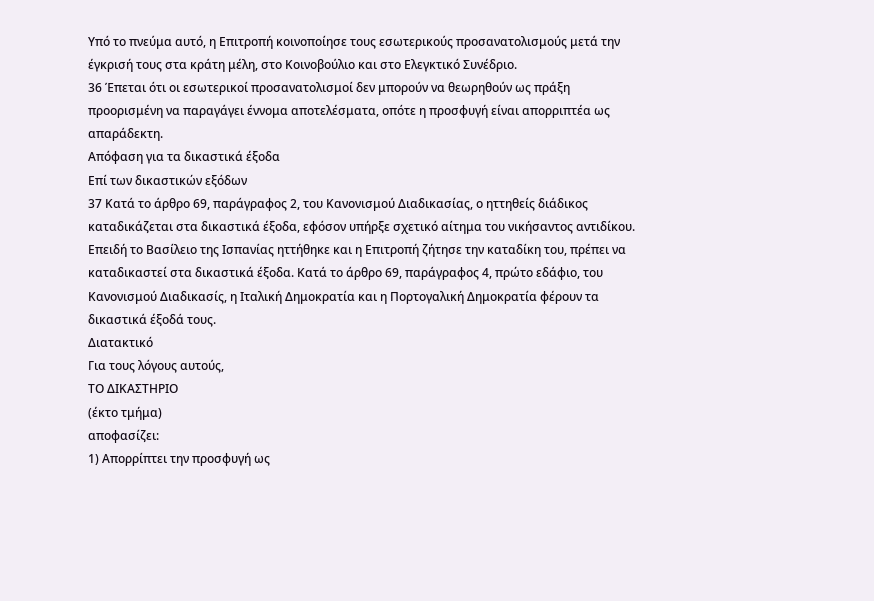Υπό το πνεύμα αυτό, η Επιτροπή κοινοποίησε τους εσωτερικούς προσανατολισμούς μετά την έγκρισή τους στα κράτη μέλη, στο Κοινοβούλιο και στο Ελεγκτικό Συνέδριο.
36 Έπεται ότι οι εσωτερικοί προσανατολισμοί δεν μπορούν να θεωρηθούν ως πράξη προορισμένη να παραγάγει έννομα αποτελέσματα, οπότε η προσφυγή είναι απορριπτέα ως απαράδεκτη.
Απόφαση για τα δικαστικά έξοδα
Επί των δικαστικών εξόδων
37 Κατά το άρθρο 69, παράγραφος 2, του Κανονισμού Διαδικασίας, ο ηττηθείς διάδικος καταδικάζεται στα δικαστικά έξοδα, εφόσον υπήρξε σχετικό αίτημα του νικήσαντος αντιδίκου. Επειδή το Βασίλειο της Ισπανίας ηττήθηκε και η Επιτροπή ζήτησε την καταδίκη του, πρέπει να καταδικαστεί στα δικαστικά έξοδα. Κατά το άρθρο 69, παράγραφος 4, πρώτο εδάφιο, του Κανονισμού Διαδικασίς, η Ιταλική Δημοκρατία και η Πορτογαλική Δημοκρατία φέρουν τα δικαστικά έξοδά τους.
Διατακτικό
Για τους λόγους αυτούς,
ΤΟ ΔΙΚΑΣΤΗΡΙΟ
(έκτο τμήμα)
αποφασίζει:
1) Απορρίπτει την προσφυγή ως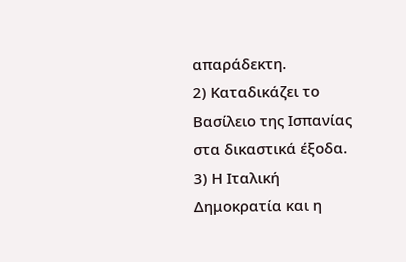απαράδεκτη.
2) Καταδικάζει το Βασίλειο της Ισπανίας στα δικαστικά έξοδα.
3) Η Ιταλική Δημοκρατία και η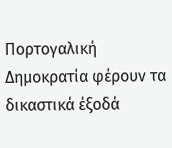Πορτογαλική Δημοκρατία φέρουν τα δικαστικά έξοδά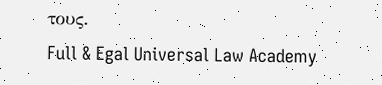τους.
Full & Egal Universal Law Academy